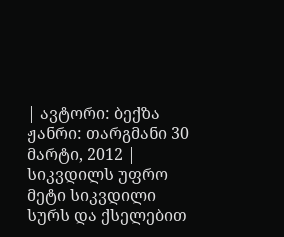| ავტორი: ბექზა ჟანრი: თარგმანი 30 მარტი, 2012 |
სიკვდილს უფრო მეტი სიკვდილი სურს და ქსელებით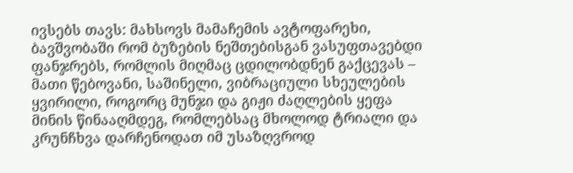ივსებს თავს: მახსოვს მამაჩემის ავტოფარეხი, ბავშვობაში რომ ბუზების ნეშთებისგან ვასუფთავებდი ფანჯრებს, რომლის მიღმაც ცდილობდნენ გაქცევას – მათი წებოვანი, საშინელი, ვიბრაციული სხეულების ყვირილი, როგორც მუნჯი და გიჟი ძაღლების ყეფა მინის წინააღმდეგ, რომლებსაც მხოლოდ ტრიალი და კრუნჩხვა დარჩენოდათ იმ უსაზღვროდ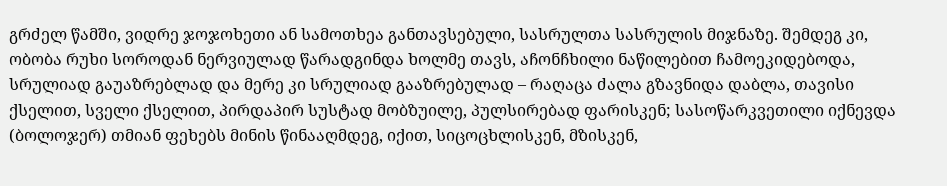გრძელ წამში, ვიდრე ჯოჯოხეთი ან სამოთხეა განთავსებული, სასრულთა სასრულის მიჯნაზე. შემდეგ კი, ობობა რუხი სოროდან ნერვიულად წარადგინდა ხოლმე თავს, აჩონჩხილი ნაწილებით ჩამოეკიდებოდა, სრულიად გაუაზრებლად და მერე კი სრულიად გააზრებულად – რაღაცა ძალა გზავნიდა დაბლა, თავისი ქსელით, სველი ქსელით, პირდაპირ სუსტად მობზუილე, პულსირებად ფარისკენ; სასოწარკვეთილი იქნევდა (ბოლოჯერ) თმიან ფეხებს მინის წინააღმდეგ, იქით, სიცოცხლისკენ, მზისკენ,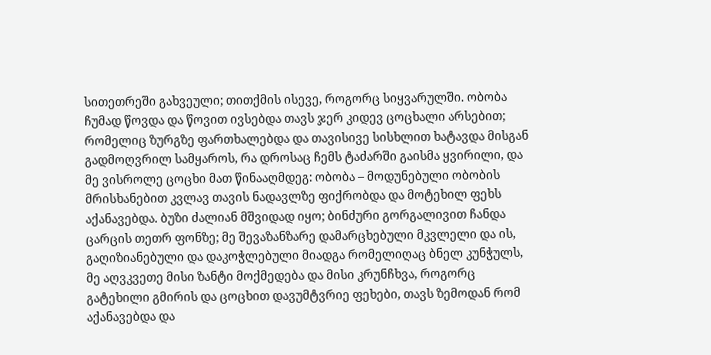სითეთრეში გახვეული; თითქმის ისევე, როგორც სიყვარულში. ობობა ჩუმად წოვდა და წოვით ივსებდა თავს ჯერ კიდევ ცოცხალი არსებით; რომელიც ზურგზე ფართხალებდა და თავისივე სისხლით ხატავდა მისგან გადმოღვრილ სამყაროს, რა დროსაც ჩემს ტაძარში გაისმა ყვირილი, და მე ვისროლე ცოცხი მათ წინააღმდეგ: ობობა – მოდუნებული ობობის მრისხანებით კვლავ თავის ნადავლზე ფიქრობდა და მოტეხილ ფეხს აქანავებდა. ბუზი ძალიან მშვიდად იყო; ბინძური გორგალივით ჩანდა ცარცის თეთრ ფონზე; მე შევაზანზარე დამარცხებული მკვლელი და ის, გაღიზიანებული და დაკოჭლებული მიადგა რომელიღაც ბნელ კუნჭულს, მე აღვკვეთე მისი ზანტი მოქმედება და მისი კრუნჩხვა, როგორც გატეხილი გმირის და ცოცხით დავუმტვრიე ფეხები, თავს ზემოდან რომ აქანავებდა და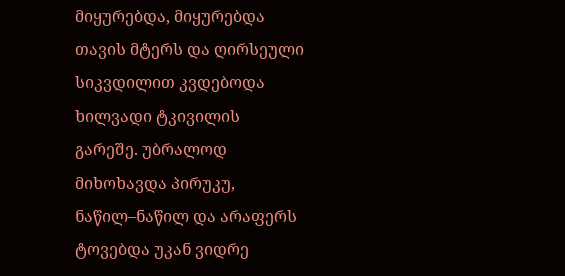მიყურებდა, მიყურებდა თავის მტერს და ღირსეული სიკვდილით კვდებოდა ხილვადი ტკივილის გარეშე. უბრალოდ მიხოხავდა პირუკუ, ნაწილ–ნაწილ და არაფერს ტოვებდა უკან ვიდრე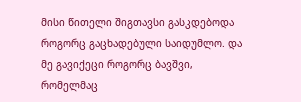მისი წითელი შიგთავსი გასკდებოდა როგორც გაცხადებული საიდუმლო. და მე გავიქეცი როგორც ბავშვი, რომელმაც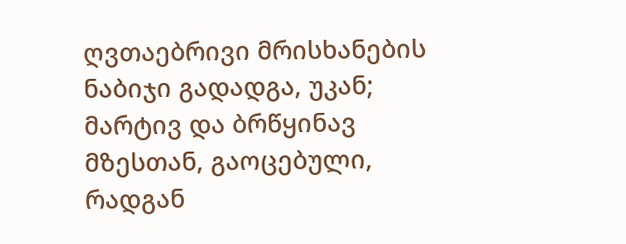ღვთაებრივი მრისხანების ნაბიჯი გადადგა, უკან; მარტივ და ბრწყინავ მზესთან, გაოცებული, რადგან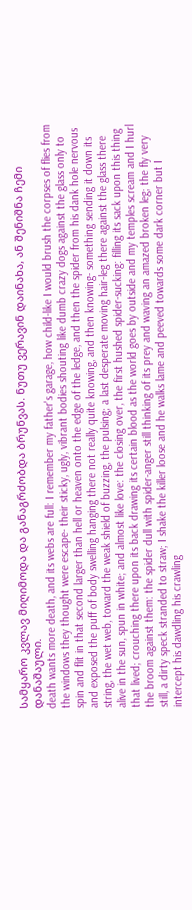სამყარო კვლავ მიღიმოდა და განაგრძობდა ბრუნვას. ნუთუ ვერავინ დაინახა, ან შენიშნა ჩემი დანაშაული.
death wants more death, and its webs are full: I remember my father's garage, how child-like I would brush the corpses of flies from the windows they thought were escape- their sticky, ugly, vibrant bodies shouting like dumb crazy dogs against the glass only to spin and flit in that second larger than hell or heaven onto the edge of the ledge, and then the spider from his dank hole nervous and exposed the puff of body swelling hanging there not really quite knowing, and then knowing- something sending it down its string, the wet web, toward the weak shield of buzzing, the pulsing; a last desperate moving hair-leg there against the glass there alive in the sun, spun in white; and almost like love: the closing over, the first hushed spider-sucking: filling its sack upon this thing that lived; crouching there upon its back drawing its certain blood as the world goes by outside and my temples scream and I hurl the broom against them: the spider dull with spider-anger still thinking of its prey and waving an amazed broken leg; the fly very still, a dirty speck stranded to straw; I shake the killer loose and he walks lame and peeved towards some dark corner but I intercept his dawdling his crawling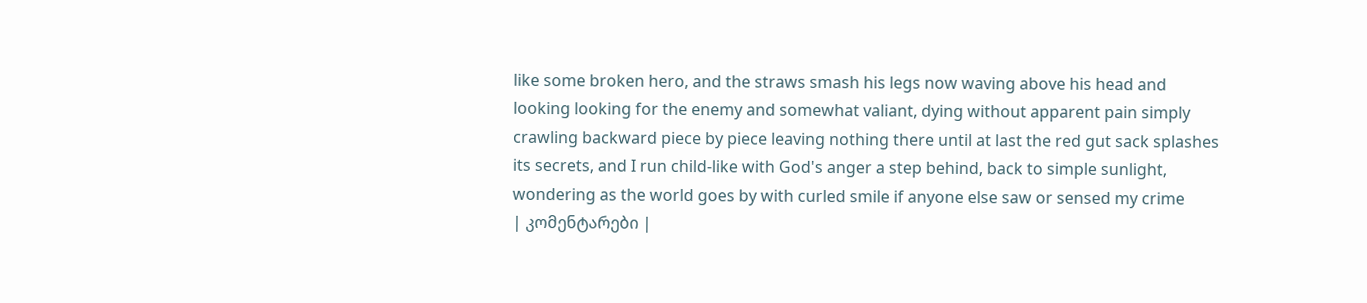like some broken hero, and the straws smash his legs now waving above his head and looking looking for the enemy and somewhat valiant, dying without apparent pain simply crawling backward piece by piece leaving nothing there until at last the red gut sack splashes its secrets, and I run child-like with God's anger a step behind, back to simple sunlight, wondering as the world goes by with curled smile if anyone else saw or sensed my crime
| კომენტარები |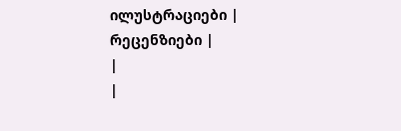ილუსტრაციები |
რეცენზიები |
|
|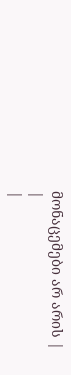მონაცემები არ არის |
|
|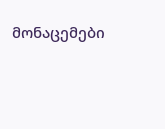მონაცემები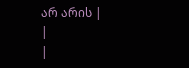არ არის |
|
|